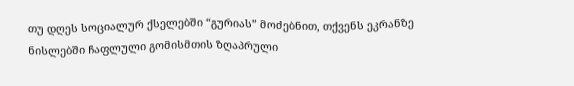თუ დღეს სოციალურ ქსელებში “გურიას” მოძებნით, თქვენს ეკრანზე ნისლებში ჩაფლული გომისმთის ზღაპრული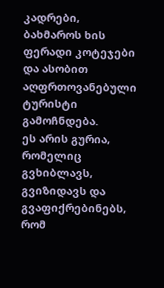კადრები, ბახმაროს ხის ფერადი კოტეჯები და ასობით აღფრთოვანებული ტურისტი გამოჩნდება.
ეს არის გურია, რომელიც გვხიბლავს, გვიზიდავს და გვაფიქრებინებს, რომ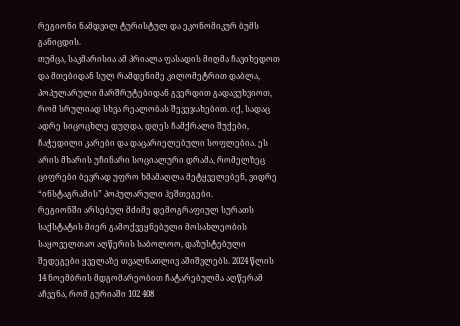რეგიონი ნამდვილ ტურისტულ და ეკონომიკურ ბუმს განიცდის.
თუმცა, საკმარისია ამ პრიალა ფასადის მიღმა ჩავიხედოთ და მთებიდან სულ რამდენიმე კილომეტრით დაბლა, პოპულარული მარშრუტებიდან გვერდით გადავუხვიოთ, რომ სრულიად სხვა რეალობას შევეჯახებით. იქ, სადაც ადრე სიცოცხლე დუღდა, დღეს ჩამქრალი შუქები, ჩაჭედილი კარები და დაცარიელებული სოფლებია. ეს არის მხარის უჩინარი სოციალური დრამა, რომელზეც ციფრები ბევრად უფრო ხმამაღლა მეტყველებენ, ვიდრე “ინსტაგრამის” პოპულარული ჰეშთეგები.
რეგიონში არსებულ მძიმე დემოგრაფიულ სურათს საქსტატის მიერ გამოქვეყნებული მოსახლეობის საყოველთაო აღწერის საბოლოო, დაზუსტებული შედეგები ყველაზე თვალნათლივ აშიშვლებს. 2024 წლის 14 ნოემბრის მდგომარეობით ჩატარებულმა აღწერამ აჩვენა, რომ გურიაში 102 408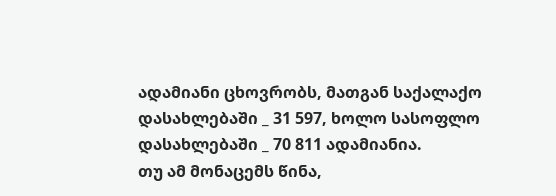ადამიანი ცხოვრობს, მათგან საქალაქო დასახლებაში _ 31 597, ხოლო სასოფლო დასახლებაში _ 70 811 ადამიანია.
თუ ამ მონაცემს წინა,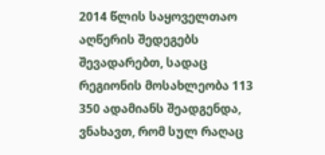2014 წლის საყოველთაო აღწერის შედეგებს შევადარებთ, სადაც რეგიონის მოსახლეობა 113 350 ადამიანს შეადგენდა, ვნახავთ, რომ სულ რაღაც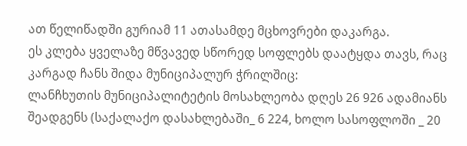ათ წელიწადში გურიამ 11 ათასამდე მცხოვრები დაკარგა.
ეს კლება ყველაზე მწვავედ სწორედ სოფლებს დაატყდა თავს, რაც კარგად ჩანს შიდა მუნიციპალურ ჭრილშიც:
ლანჩხუთის მუნიციპალიტეტის მოსახლეობა დღეს 26 926 ადამიანს შეადგენს (საქალაქო დასახლებაში_ 6 224, ხოლო სასოფლოში _ 20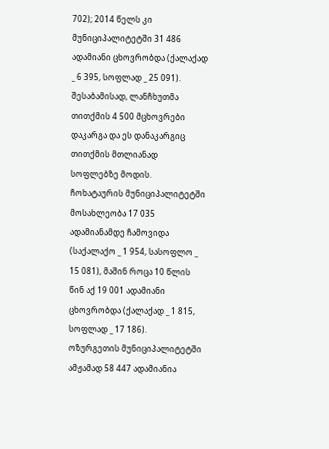702); 2014 წელს კი მუნიციპალიტეტში 31 486 ადამიანი ცხოვრობდა (ქალაქად _ 6 395, სოფლად _ 25 091). შესაბამისად, ლანჩხუთმა თითქმის 4 500 მცხოვრები დაკარგა და ეს დანაკარგიც თითქმის მთლიანად სოფლებზე მოდის.
ჩოხატაურის მუნიციპალიტეტში მოსახლეობა 17 035 ადამიანამდე ჩამოვიდა (საქალაქო _ 1 954, სასოფლო _ 15 081), მაშინ როცა 10 წლის წინ აქ 19 001 ადამიანი ცხოვრობდა (ქალაქად _ 1 815, სოფლად _ 17 186).
ოზურგეთის მუნიციპალიტეტში ამჟამად 58 447 ადამიანია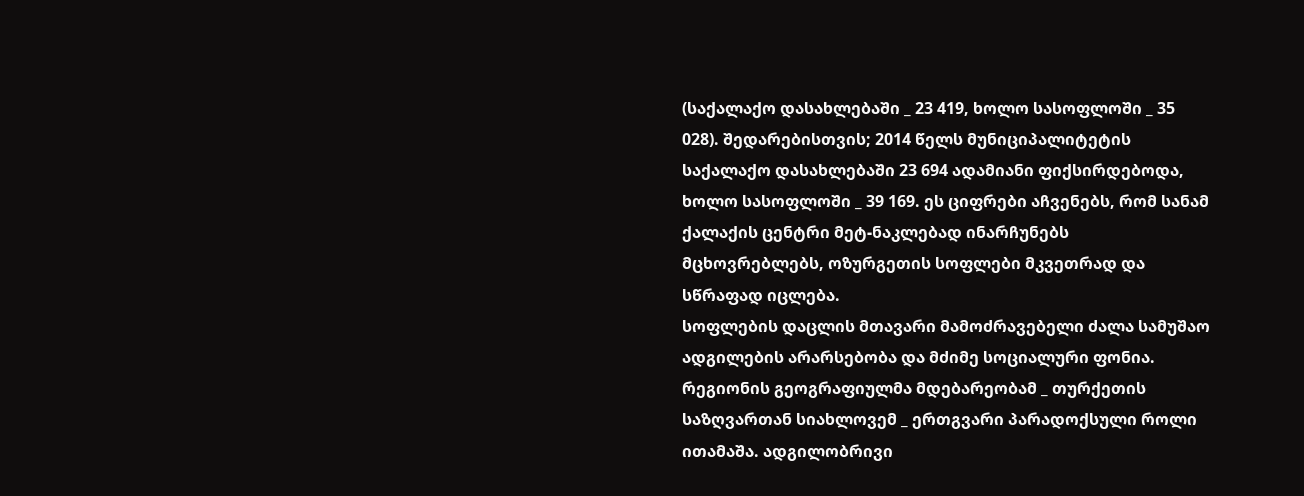(საქალაქო დასახლებაში _ 23 419, ხოლო სასოფლოში _ 35 028). შედარებისთვის; 2014 წელს მუნიციპალიტეტის საქალაქო დასახლებაში 23 694 ადამიანი ფიქსირდებოდა, ხოლო სასოფლოში _ 39 169. ეს ციფრები აჩვენებს, რომ სანამ ქალაქის ცენტრი მეტ-ნაკლებად ინარჩუნებს მცხოვრებლებს, ოზურგეთის სოფლები მკვეთრად და სწრაფად იცლება.
სოფლების დაცლის მთავარი მამოძრავებელი ძალა სამუშაო ადგილების არარსებობა და მძიმე სოციალური ფონია. რეგიონის გეოგრაფიულმა მდებარეობამ _ თურქეთის საზღვართან სიახლოვემ _ ერთგვარი პარადოქსული როლი ითამაშა. ადგილობრივი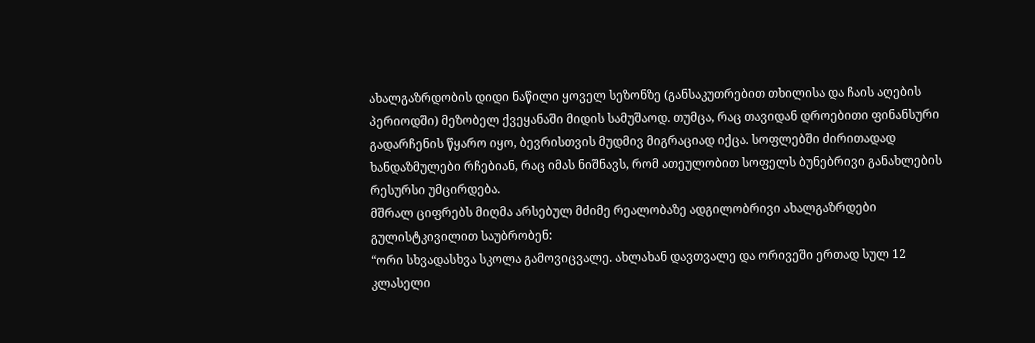ახალგაზრდობის დიდი ნაწილი ყოველ სეზონზე (განსაკუთრებით თხილისა და ჩაის აღების პერიოდში) მეზობელ ქვეყანაში მიდის სამუშაოდ. თუმცა, რაც თავიდან დროებითი ფინანსური გადარჩენის წყარო იყო, ბევრისთვის მუდმივ მიგრაციად იქცა. სოფლებში ძირითადად ხანდაზმულები რჩებიან, რაც იმას ნიშნავს, რომ ათეულობით სოფელს ბუნებრივი განახლების რესურსი უმცირდება.
მშრალ ციფრებს მიღმა არსებულ მძიმე რეალობაზე ადგილობრივი ახალგაზრდები გულისტკივილით საუბრობენ:
“ორი სხვადასხვა სკოლა გამოვიცვალე. ახლახან დავთვალე და ორივეში ერთად სულ 12 კლასელი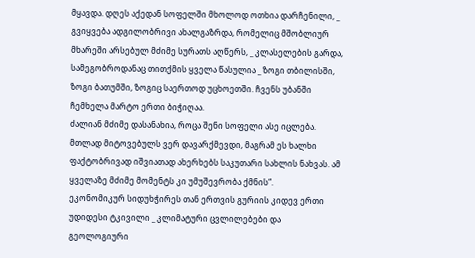მყავდა. დღეს აქედან სოფელში მხოლოდ ოთხია დარჩენილი, _ გვიყვება ადგილობრივი ახალგაზრდა, რომელიც მშობლიურ მხარეში არსებულ მძიმე სურათს აღწერს, _ კლასელების გარდა, სამეგობროდანაც თითქმის ყველა წასულია _ ზოგი თბილისში, ზოგი ბათუმში, ზოგიც საერთოდ უცხოეთში. ჩვენს უბანში ჩემხელა მარტო ერთი ბიჭიღაა.
ძალიან მძიმე დასანახია, როცა შენი სოფელი ასე იცლება. მთლად მიტოვებულს ვერ დავარქმევდი, მაგრამ ეს ხალხი ფაქტობრივად იშვიათად ახერხებს საკუთარი სახლის ნახვას. ამ ყველაზე მძიმე მომენტს კი უმუშევრობა ქმნის“.
ეკონომიკურ სიდუხჭირეს თან ერთვის გურიის კიდევ ერთი უდიდესი ტკივილი _ კლიმატური ცვლილებები და გეოლოგიური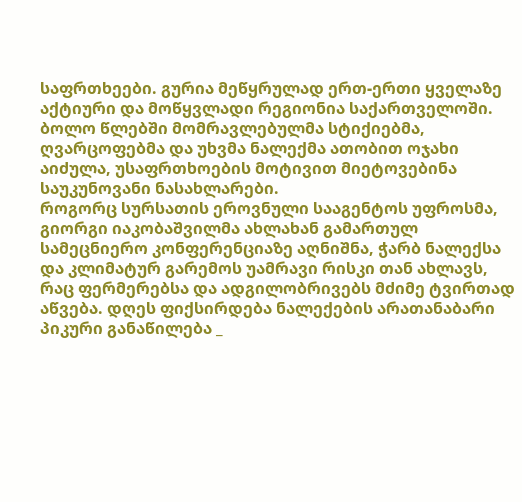საფრთხეები. გურია მეწყრულად ერთ-ერთი ყველაზე აქტიური და მოწყვლადი რეგიონია საქართველოში. ბოლო წლებში მომრავლებულმა სტიქიებმა, ღვარცოფებმა და უხვმა ნალექმა ათობით ოჯახი აიძულა, უსაფრთხოების მოტივით მიეტოვებინა საუკუნოვანი ნასახლარები.
როგორც სურსათის ეროვნული სააგენტოს უფროსმა, გიორგი იაკობაშვილმა ახლახან გამართულ სამეცნიერო კონფერენციაზე აღნიშნა, ჭარბ ნალექსა და კლიმატურ გარემოს უამრავი რისკი თან ახლავს, რაც ფერმერებსა და ადგილობრივებს მძიმე ტვირთად აწვება. დღეს ფიქსირდება ნალექების არათანაბარი პიკური განაწილება _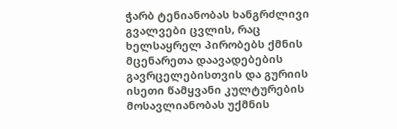ჭარბ ტენიანობას ხანგრძლივი გვალვები ცვლის, რაც ხელსაყრელ პირობებს ქმნის მცენარეთა დაავადებების გავრცელებისთვის და გურიის ისეთი წამყვანი კულტურების მოსავლიანობას უქმნის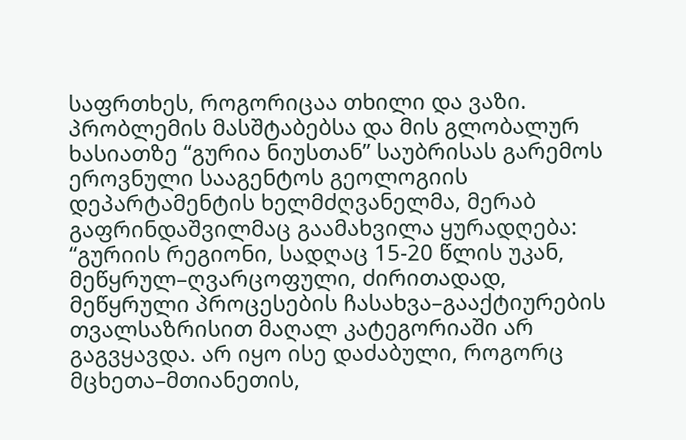საფრთხეს, როგორიცაა თხილი და ვაზი.
პრობლემის მასშტაბებსა და მის გლობალურ ხასიათზე “გურია ნიუსთან” საუბრისას გარემოს ეროვნული სააგენტოს გეოლოგიის დეპარტამენტის ხელმძღვანელმა, მერაბ გაფრინდაშვილმაც გაამახვილა ყურადღება:
“გურიის რეგიონი, სადღაც 15-20 წლის უკან, მეწყრულ–ღვარცოფული, ძირითადად, მეწყრული პროცესების ჩასახვა–გააქტიურების თვალსაზრისით მაღალ კატეგორიაში არ გაგვყავდა. არ იყო ისე დაძაბული, როგორც მცხეთა–მთიანეთის,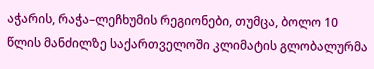აჭარის, რაჭა–ლეჩხუმის რეგიონები, თუმცა, ბოლო 10 წლის მანძილზე საქართველოში კლიმატის გლობალურმა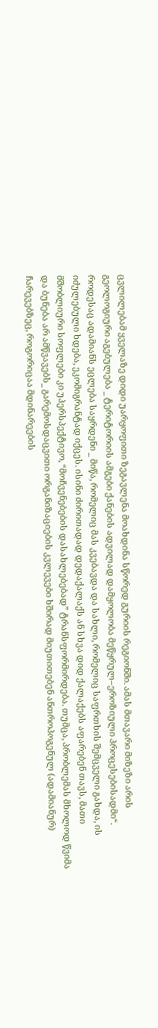ცვლილებამ ყველაზე დიდი უარყოფითი ზეგავლენა მოახდინა სწორედ გურიის რეგიონში. ამას მთავარი მიზეზი არის გეოლოგიური აგებულება _ ტერიტორიის ამგები ქანების ადვილად დამყოლობა მეწყრულ–ეროზიული პროცესებისადმი“.
როდესაც ადამიანს ეცლება საყრდენი _ მიწა, რომელიც მას კვებავდა და სახლი, რომელიც საფრთხის შემცველი გახდა, ის იძულებული ხდება, ეკომიგრანტად იქცეს. ისინი ძირითადად დედაქალაქს ან სხვა დიდ ქალაქებს აფარებენ თავს, მათი მშობლიური სოფლები კი უპერსპექტივო, “მოჩვენებების დასახლებებად” ტრანსფორმირდება. თუმცა, პრობლემას მხოლოდ წვიმა და ბუნება არ ამწვავებს_ გარემოსდაცვითი ორგანიზაციების კვლევები ხშირად მიუთითებენ ანთროპოგენულ (ადამიანურ) ჩარევებზეც, როგორიცაა მდინარეების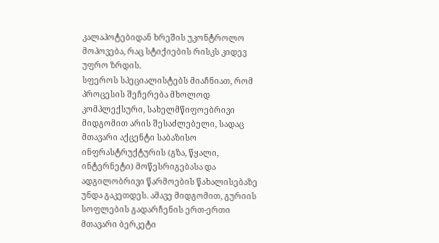კალაპოტებიდან ხრეშის უკონტროლო მოპოვება, რაც სტიქიების რისკს კიდევ უფრო ზრდის.
სფეროს სპეციალისტებს მიაჩნიათ, რომ პროცესის შეჩერება მხოლოდ კომპლექსური, სახელმწიფოებრივი მიდგომით არის შესაძლებელი, სადაც მთავარი აქცენტი საბაზისო ინფრასტრუქტურის (გზა, წყალი, ინტერნეტი) მოწესრიგებასა და ადგილობრივი წარმოების წახალისებაზე უნდა გაკეთდეს. ამავე მიდგომით, გურიის სოფლების გადარჩენის ერთ-ერთი მთავარი ბერკეტი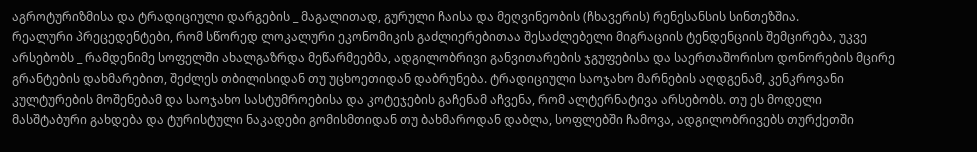აგროტურიზმისა და ტრადიციული დარგების _ მაგალითად, გურული ჩაისა და მეღვინეობის (ჩხავერის) რენესანსის სინთეზშია.
რეალური პრეცედენტები, რომ სწორედ ლოკალური ეკონომიკის გაძლიერებითაა შესაძლებელი მიგრაციის ტენდენციის შემცირება, უკვე არსებობს _ რამდენიმე სოფელში ახალგაზრდა მეწარმეებმა, ადგილობრივი განვითარების ჯგუფებისა და საერთაშორისო დონორების მცირე გრანტების დახმარებით, შეძლეს თბილისიდან თუ უცხოეთიდან დაბრუნება. ტრადიციული საოჯახო მარნების აღდგენამ, კენკროვანი კულტურების მოშენებამ და საოჯახო სასტუმროებისა და კოტეჯების გაჩენამ აჩვენა, რომ ალტერნატივა არსებობს. თუ ეს მოდელი მასშტაბური გახდება და ტურისტული ნაკადები გომისმთიდან თუ ბახმაროდან დაბლა, სოფლებში ჩამოვა, ადგილობრივებს თურქეთში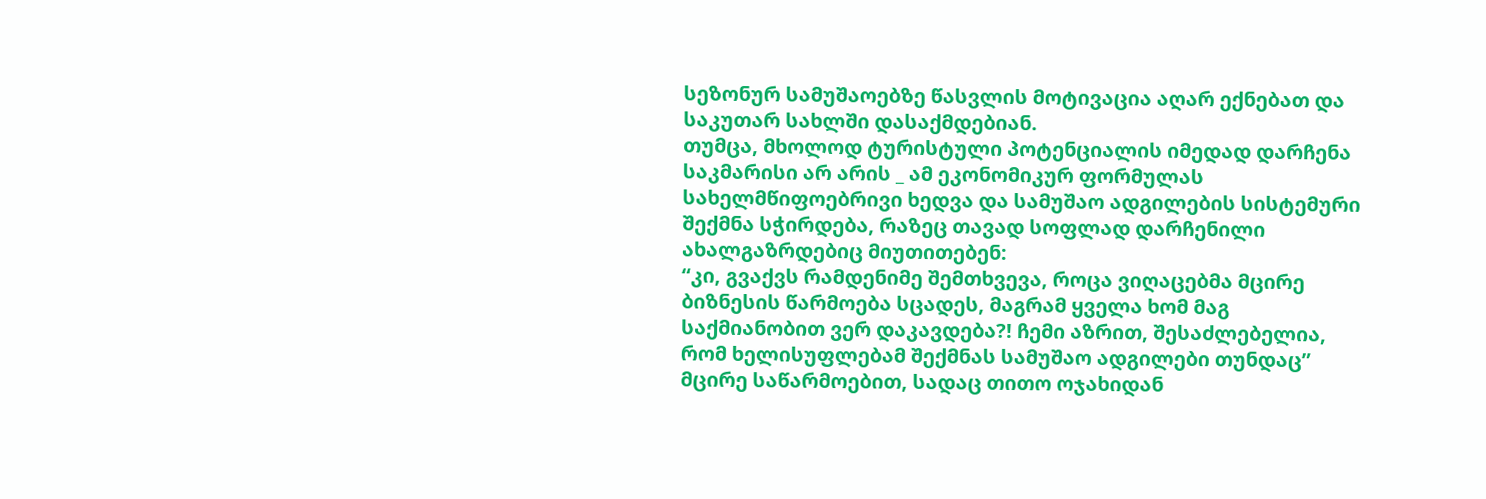სეზონურ სამუშაოებზე წასვლის მოტივაცია აღარ ექნებათ და საკუთარ სახლში დასაქმდებიან.
თუმცა, მხოლოდ ტურისტული პოტენციალის იმედად დარჩენა საკმარისი არ არის _ ამ ეკონომიკურ ფორმულას სახელმწიფოებრივი ხედვა და სამუშაო ადგილების სისტემური შექმნა სჭირდება, რაზეც თავად სოფლად დარჩენილი ახალგაზრდებიც მიუთითებენ:
“კი, გვაქვს რამდენიმე შემთხვევა, როცა ვიღაცებმა მცირე ბიზნესის წარმოება სცადეს, მაგრამ ყველა ხომ მაგ საქმიანობით ვერ დაკავდება?! ჩემი აზრით, შესაძლებელია, რომ ხელისუფლებამ შექმნას სამუშაო ადგილები თუნდაც” მცირე საწარმოებით, სადაც თითო ოჯახიდან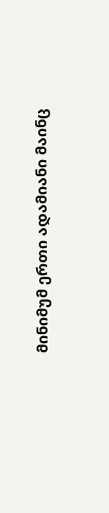მინიმუმ ერთი ადამიანი მაინც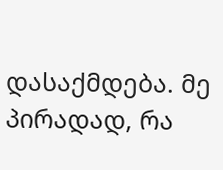დასაქმდება. მე პირადად, რა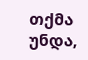თქმა უნდა,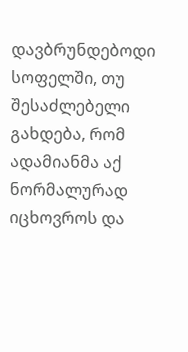დავბრუნდებოდი სოფელში, თუ შესაძლებელი გახდება, რომ ადამიანმა აქ ნორმალურად იცხოვროს და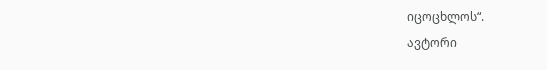იცოცხლოს“.
ავტორი